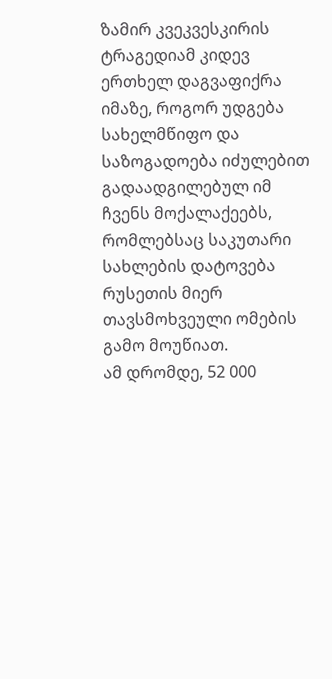ზამირ კვეკვესკირის ტრაგედიამ კიდევ ერთხელ დაგვაფიქრა იმაზე, როგორ უდგება სახელმწიფო და საზოგადოება იძულებით გადაადგილებულ იმ ჩვენს მოქალაქეებს, რომლებსაც საკუთარი სახლების დატოვება რუსეთის მიერ თავსმოხვეული ომების გამო მოუწიათ.
ამ დრომდე, 52 000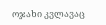ოჯახი კვლავაც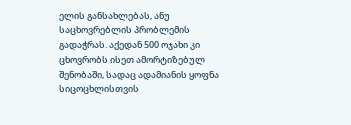ელის განსახლებას, ანუ საცხოვრებლის პრობლემის გადაჭრას. აქედან 500 ოჯახი კი ცხოვრობს ისეთ ამორტიზებულ შენობაში, სადაც ადამიანის ყოფნა სიცოცხლისთვის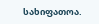სახიფათოა.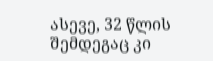ასევე, 32 წლის შემდეგაც კი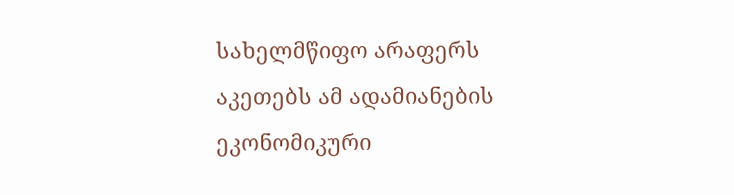სახელმწიფო არაფერს აკეთებს ამ ადამიანების ეკონომიკური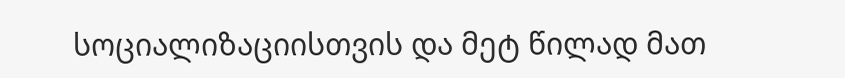სოციალიზაციისთვის და მეტ წილად მათ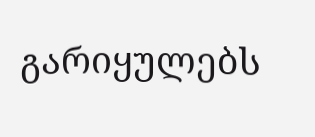გარიყულებს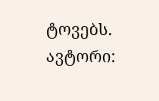ტოვებს.
ავტორი: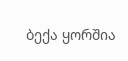ბექა ყორშია